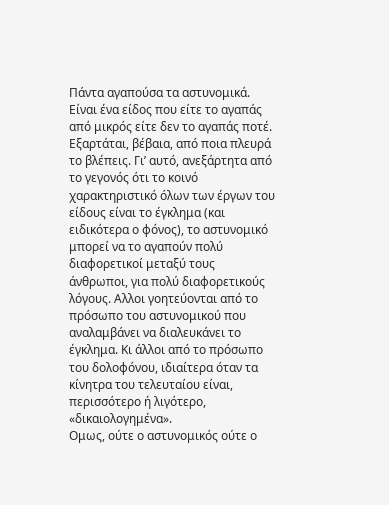Πάντα αγαπούσα τα αστυνομικά. Είναι ένα είδος που είτε το αγαπάς από μικρός είτε δεν το αγαπάς ποτέ. Εξαρτάται, βέβαια, από ποια πλευρά το βλέπεις. Γι’ αυτό, ανεξάρτητα από το γεγονός ότι το κοινό χαρακτηριστικό όλων των έργων του είδους είναι το έγκλημα (και ειδικότερα ο φόνος), το αστυνομικό μπορεί να το αγαπούν πολύ διαφορετικοί μεταξύ τους άνθρωποι, για πολύ διαφορετικούς λόγους. Αλλοι γοητεύονται από το πρόσωπο του αστυνομικού που αναλαμβάνει να διαλευκάνει το έγκλημα. Κι άλλοι από το πρόσωπο του δολοφόνου, ιδιαίτερα όταν τα κίνητρα του τελευταίου είναι, περισσότερο ή λιγότερο, «δικαιολογημένα».
Ομως, ούτε ο αστυνομικός ούτε ο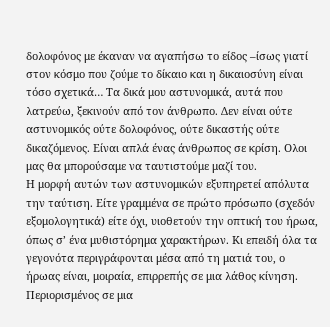δολοφόνος με έκαναν να αγαπήσω το είδος –ίσως γιατί στον κόσμο που ζούμε το δίκαιο και η δικαιοσύνη είναι τόσο σχετικά… Τα δικά μου αστυνομικά, αυτά που λατρεύω, ξεκινούν από τον άνθρωπο. Δεν είναι ούτε αστυνομικός ούτε δολοφόνος, ούτε δικαστής ούτε δικαζόμενος. Είναι απλά ένας άνθρωπος σε κρίση. Ολοι μας θα μπορούσαμε να ταυτιστούμε μαζί του.
Η μορφή αυτών των αστυνομικών εξυπηρετεί απόλυτα την ταύτιση. Είτε γραμμένα σε πρώτο πρόσωπο (σχεδόν εξομολογητικά) είτε όχι, υιοθετούν την οπτική του ήρωα, όπως σ’ ένα μυθιστόρημα χαρακτήρων. Κι επειδή όλα τα γεγονότα περιγράφονται μέσα από τη ματιά του, ο ήρωας είναι, μοιραία, επιρρεπής σε μια λάθος κίνηση. Περιορισμένος σε μια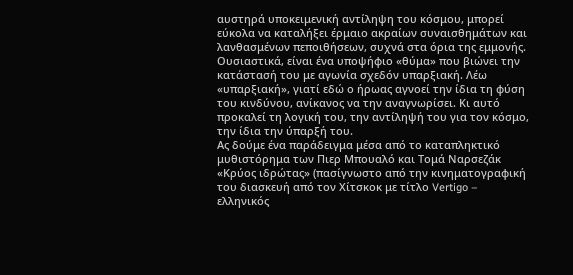αυστηρά υποκειμενική αντίληψη του κόσμου, μπορεί εύκολα να καταλήξει έρμαιο ακραίων συναισθημάτων και λανθασμένων πεποιθήσεων, συχνά στα όρια της εμμονής. Ουσιαστικά, είναι ένα υποψήφιο «θύμα» που βιώνει την κατάστασή του με αγωνία σχεδόν υπαρξιακή. Λέω «υπαρξιακή», γιατί εδώ ο ήρωας αγνοεί την ίδια τη φύση του κινδύνου, ανίκανος να την αναγνωρίσει. Κι αυτό προκαλεί τη λογική του, την αντίληψή του για τον κόσμο, την ίδια την ύπαρξή του.
Ας δούμε ένα παράδειγμα μέσα από το καταπληκτικό μυθιστόρημα των Πιερ Μπουαλό και Τομά Ναρσεζάκ «Κρύος ιδρώτας» (πασίγνωστο από την κινηματογραφική του διασκευή από τον Χίτσκοκ με τίτλο Vertigo – ελληνικός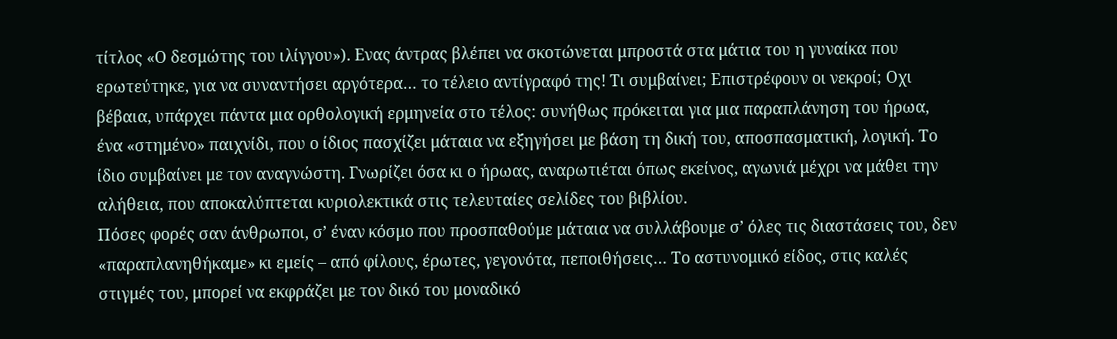τίτλος «Ο δεσμώτης του ιλίγγου»). Ενας άντρας βλέπει να σκοτώνεται μπροστά στα μάτια του η γυναίκα που ερωτεύτηκε, για να συναντήσει αργότερα… το τέλειο αντίγραφό της! Τι συμβαίνει; Επιστρέφουν οι νεκροί; Οχι βέβαια, υπάρχει πάντα μια ορθολογική ερμηνεία στο τέλος: συνήθως πρόκειται για μια παραπλάνηση του ήρωα, ένα «στημένο» παιχνίδι, που ο ίδιος πασχίζει μάταια να εξηγήσει με βάση τη δική του, αποσπασματική, λογική. Το ίδιο συμβαίνει με τον αναγνώστη. Γνωρίζει όσα κι ο ήρωας, αναρωτιέται όπως εκείνος, αγωνιά μέχρι να μάθει την αλήθεια, που αποκαλύπτεται κυριολεκτικά στις τελευταίες σελίδες του βιβλίου.
Πόσες φορές σαν άνθρωποι, σ’ έναν κόσμο που προσπαθούμε μάταια να συλλάβουμε σ’ όλες τις διαστάσεις του, δεν «παραπλανηθήκαμε» κι εμείς – από φίλους, έρωτες, γεγονότα, πεποιθήσεις… Το αστυνομικό είδος, στις καλές στιγμές του, μπορεί να εκφράζει με τον δικό του μοναδικό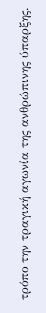τρόπο την τραγική αγωνία της ανθρώπινης ύπαρξης.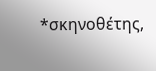*σκηνοθέτης,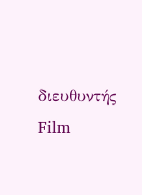διευθυντής Film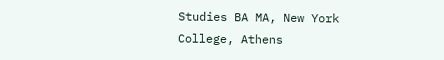Studies BA MA, New York College, Athens